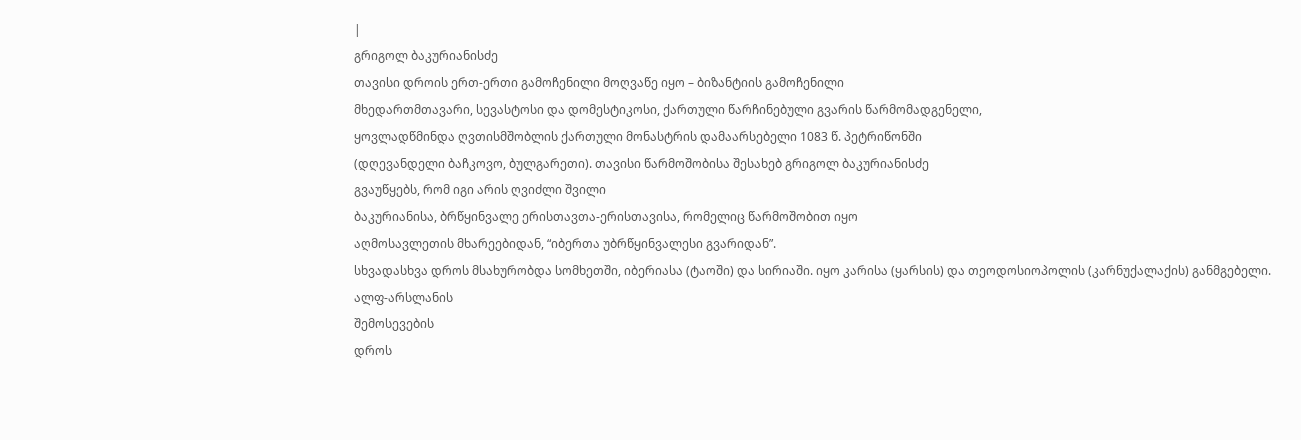|
გრიგოლ ბაკურიანისძე
თავისი დროის ერთ-ერთი გამოჩენილი მოღვაწე იყო – ბიზანტიის გამოჩენილი
მხედართმთავარი, სევასტოსი და დომესტიკოსი, ქართული წარჩინებული გვარის წარმომადგენელი,
ყოვლადწმინდა ღვთისმშობლის ქართული მონასტრის დამაარსებელი 1083 წ. პეტრიწონში
(დღევანდელი ბაჩკოვო, ბულგარეთი). თავისი წარმოშობისა შესახებ გრიგოლ ბაკურიანისძე
გვაუწყებს, რომ იგი არის ღვიძლი შვილი
ბაკურიანისა, ბრწყინვალე ერისთავთა-ერისთავისა, რომელიც წარმოშობით იყო
აღმოსავლეთის მხარეებიდან, “იბერთა უბრწყინვალესი გვარიდან”.
სხვადასხვა დროს მსახურობდა სომხეთში, იბერიასა (ტაოში) და სირიაში. იყო კარისა (ყარსის) და თეოდოსიოპოლის (კარნუქალაქის) განმგებელი.
ალფ-არსლანის
შემოსევების
დროს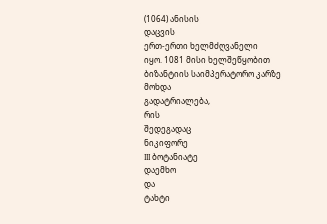(1064) ანისის
დაცვის
ერთ-ერთი ხელმძღვანელი
იყო. 1081 მისი ხელშეწყობით ბიზანტიის საიმპერატორო კარზე მოხდა
გადატრიალება,
რის
შედეგადაც
ნიკიფორე
III ბოტანიატე
დაემხო
და
ტახტი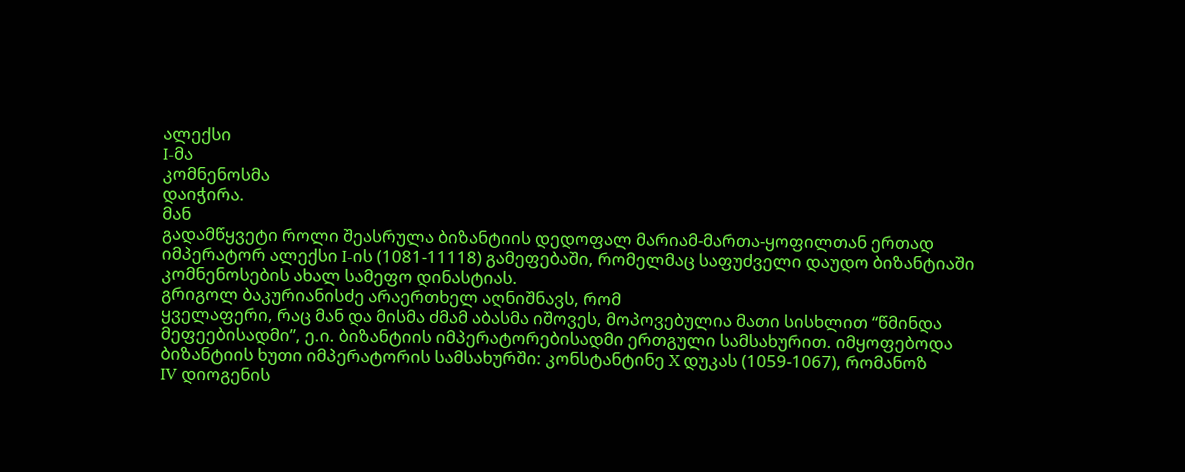ალექსი
I-მა
კომნენოსმა
დაიჭირა.
მან
გადამწყვეტი როლი შეასრულა ბიზანტიის დედოფალ მარიამ-მართა-ყოფილთან ერთად
იმპერატორ ალექსი I-ის (1081-11118) გამეფებაში, რომელმაც საფუძველი დაუდო ბიზანტიაში
კომნენოსების ახალ სამეფო დინასტიას.
გრიგოლ ბაკურიანისძე არაერთხელ აღნიშნავს, რომ
ყველაფერი, რაც მან და მისმა ძმამ აბასმა იშოვეს, მოპოვებულია მათი სისხლით “წმინდა
მეფეებისადმი”, ე.ი. ბიზანტიის იმპერატორებისადმი ერთგული სამსახურით. იმყოფებოდა
ბიზანტიის ხუთი იმპერატორის სამსახურში: კონსტანტინე X დუკას (1059-1067), რომანოზ
IV დიოგენის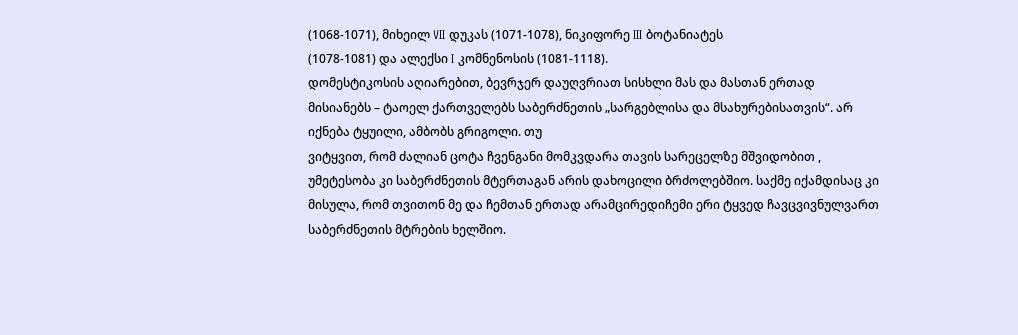(1068-1071), მიხეილ VII დუკას (1071-1078), ნიკიფორე III ბოტანიატეს
(1078-1081) და ალექსი I კომნენოსის (1081-1118).
დომესტიკოსის აღიარებით, ბევრჯერ დაუღვრიათ სისხლი მას და მასთან ერთად
მისიანებს – ტაოელ ქართველებს საბერძნეთის „სარგებლისა და მსახურებისათვის“. არ
იქნება ტყუილი, ამბობს გრიგოლი. თუ
ვიტყვით, რომ ძალიან ცოტა ჩვენგანი მომკვდარა თავის სარეცელზე მშვიდობით ,
უმეტესობა კი საბერძნეთის მტერთაგან არის დახოცილი ბრძოლებშიო. საქმე იქამდისაც კი
მისულა, რომ თვითონ მე და ჩემთან ერთად არამცირედიჩემი ერი ტყვედ ჩავცვივნულვართ
საბერძნეთის მტრების ხელშიო.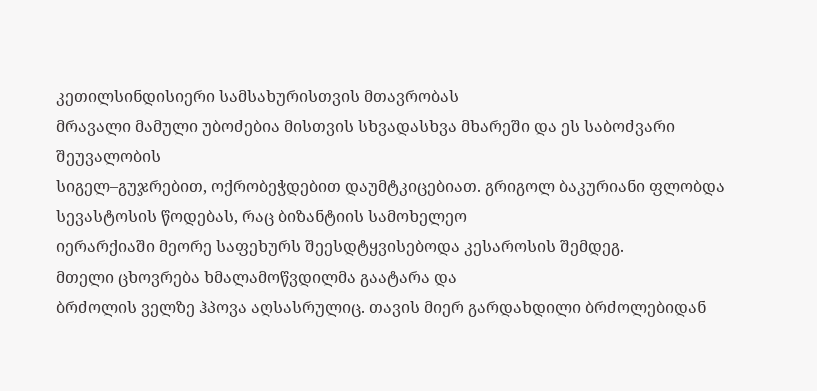კეთილსინდისიერი სამსახურისთვის მთავრობას
მრავალი მამული უბოძებია მისთვის სხვადასხვა მხარეში და ეს საბოძვარი შეუვალობის
სიგელ–გუჯრებით, ოქრობეჭდებით დაუმტკიცებიათ. გრიგოლ ბაკურიანი ფლობდა სევასტოსის წოდებას, რაც ბიზანტიის სამოხელეო
იერარქიაში მეორე საფეხურს შეესდტყვისებოდა კესაროსის შემდეგ.
მთელი ცხოვრება ხმალამოწვდილმა გაატარა და
ბრძოლის ველზე ჰპოვა აღსასრულიც. თავის მიერ გარდახდილი ბრძოლებიდან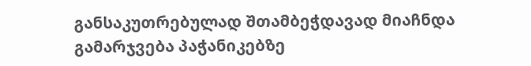განსაკუთრებულად შთამბეჭდავად მიაჩნდა გამარჯვება პაჭანიკებზე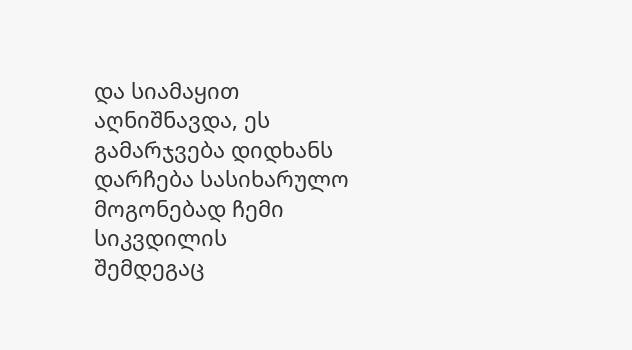და სიამაყით
აღნიშნავდა, ეს გამარჯვება დიდხანს დარჩება სასიხარულო მოგონებად ჩემი სიკვდილის
შემდეგაც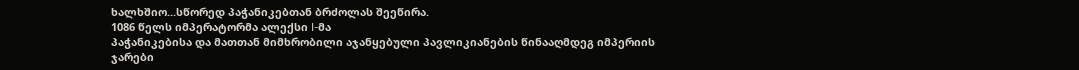ხალხშიო...სწორედ პაჭანიკებთან ბრძოლას შეეწირა.
1086 წელს იმპერატორმა ალექსი I-მა
პაჭანიკებისა და მათთან მიმხრობილი აჯანყებული პავლიკიანების წინააღმდეგ იმპერიის
ჯარები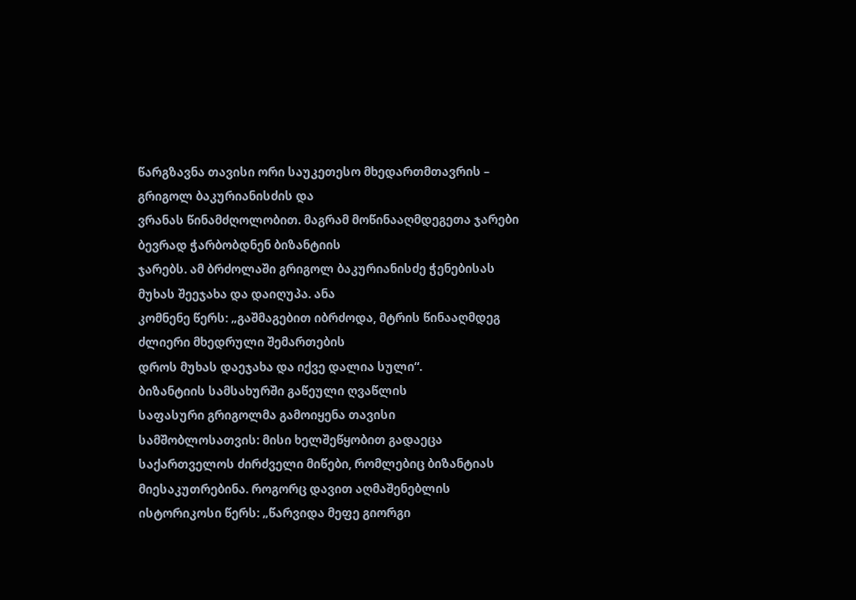წარგზავნა თავისი ორი საუკეთესო მხედართმთავრის – გრიგოლ ბაკურიანისძის და
ვრანას წინამძღოლობით. მაგრამ მოწინააღმდეგეთა ჯარები ბევრად ჭარბობდნენ ბიზანტიის
ჯარებს. ამ ბრძოლაში გრიგოლ ბაკურიანისძე ჭენებისას მუხას შეეჯახა და დაიღუპა. ანა
კომნენე წერს: „გაშმაგებით იბრძოდა, მტრის წინააღმდეგ ძლიერი მხედრული შემართების
დროს მუხას დაეჯახა და იქვე დალია სული“.
ბიზანტიის სამსახურში გაწეული ღვაწლის
საფასური გრიგოლმა გამოიყენა თავისი
სამშობლოსათვის: მისი ხელშეწყობით გადაეცა საქართველოს ძირძველი მიწები, რომლებიც ბიზანტიას
მიესაკუთრებინა. როგორც დავით აღმაშენებლის ისტორიკოსი წერს: „წარვიდა მეფე გიორგი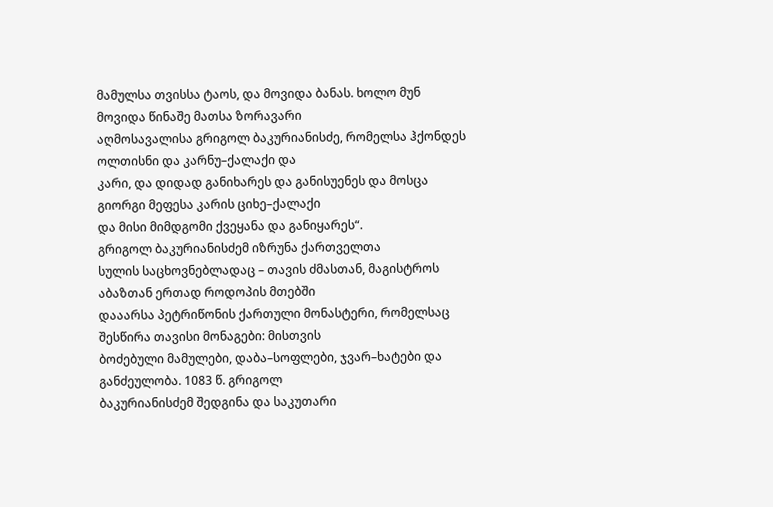მამულსა თვისსა ტაოს, და მოვიდა ბანას. ხოლო მუნ მოვიდა წინაშე მათსა ზორავარი
აღმოსავალისა გრიგოლ ბაკურიანისძე, რომელსა ჰქონდეს ოლთისნი და კარნუ–ქალაქი და
კარი, და დიდად განიხარეს და განისუენეს და მოსცა გიორგი მეფესა კარის ციხე–ქალაქი
და მისი მიმდგომი ქვეყანა და განიყარეს“.
გრიგოლ ბაკურიანისძემ იზრუნა ქართველთა
სულის საცხოვნებლადაც – თავის ძმასთან, მაგისტროს აბაზთან ერთად როდოპის მთებში
დააარსა პეტრიწონის ქართული მონასტერი, რომელსაც შესწირა თავისი მონაგები: მისთვის
ბოძებული მამულები, დაბა–სოფლები, ჯვარ–ხატები და განძეულობა. 1083 წ. გრიგოლ
ბაკურიანისძემ შედგინა და საკუთარი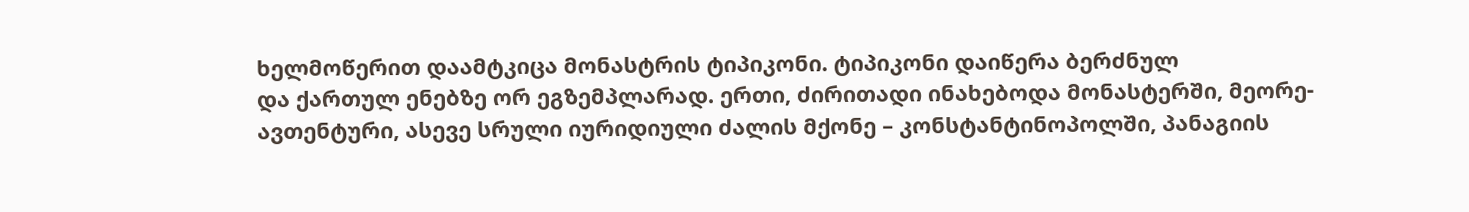ხელმოწერით დაამტკიცა მონასტრის ტიპიკონი. ტიპიკონი დაიწერა ბერძნულ
და ქართულ ენებზე ორ ეგზემპლარად. ერთი, ძირითადი ინახებოდა მონასტერში, მეორე-
ავთენტური, ასევე სრული იურიდიული ძალის მქონე – კონსტანტინოპოლში, პანაგიის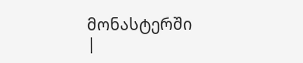მონასტერში
|